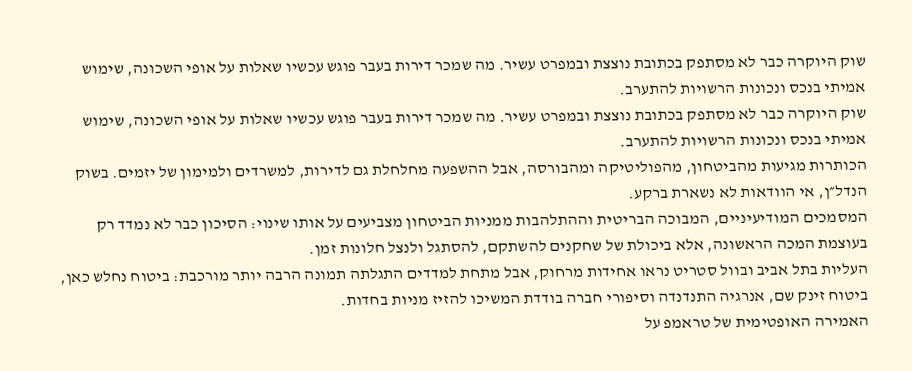שוק היוקרה כבר לא מסתפק בכתובת נוצצת ובמפרט עשיר. מה שמכר דירות בעבר פוגש עכשיו שאלות על אופי השכונה, שימוש אמיתי בנכס ונכונות הרשויות להתערב.
שוק היוקרה כבר לא מסתפק בכתובת נוצצת ובמפרט עשיר. מה שמכר דירות בעבר פוגש עכשיו שאלות על אופי השכונה, שימוש אמיתי בנכס ונכונות הרשויות להתערב.
הכותרות מגיעות מהביטחון, מהפוליטיקה ומהבורסה, אבל ההשפעה מחלחלת גם לדירות, למשרדים ולמימון של יזמים. בשוק הנדל״ן, אי הוודאות לא נשארת ברקע.
המסמכים המודיעיניים, המבוכה הבריטית וההתלהבות ממניות הביטחון מצביעים על אותו שינוי: הסיכון כבר לא נמדד רק בעוצמת המכה הראשונה, אלא ביכולת של שחקנים להשתקם, להסתגל ולנצל חלונות זמן.
העליות בתל אביב ובוול סטריט נראו אחידות מרחוק, אבל מתחת למדדים התגלתה תמונה הרבה יותר מורכבת: ביטוח נחלש כאן, ביטוח זינק שם, אנרגיה התנדנדה וסיפורי חברה בודדת המשיכו להזיז מניות בחדות.
האמירה האופטימית של טראמפ על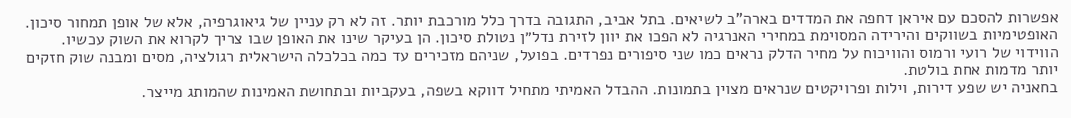אפשרות להסכם עם איראן דחפה את המדדים בארה"ב לשיאים. בתל אביב, התגובה בדרך כלל מורכבת יותר. זה לא רק עניין של גיאוגרפיה, אלא של אופן תמחור סיכון.
האופטימיות בשווקים והירידה המסוימת במחירי האנרגיה לא הפכו את יוון לזירת נדל״ן נטולת סיכון. הן בעיקר שינו את האופן שבו צריך לקרוא את השוק עכשיו.
הווידוי של רועי ורמוס והוויכוח על מחיר הדלק נראים כמו שני סיפורים נפרדים. בפועל, שניהם מזכירים עד כמה בכלכלה הישראלית רגולציה, מסים ומבנה שוק חזקים יותר מדמות אחת בולטת.
בחאניה יש שפע דירות, וילות ופרויקטים שנראים מצוין בתמונות. ההבדל האמיתי מתחיל דווקא בשפה, בעקביות ובתחושת האמינות שהמותג מייצר.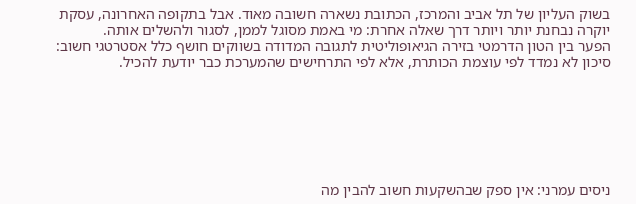בשוק העליון של תל אביב והמרכז, הכתובת נשארה חשובה מאוד. אבל בתקופה האחרונה, עסקת יוקרה נבחנת יותר ויותר דרך שאלה אחרת: מי באמת מסוגל לממן, לסגור ולהשלים אותה.
הפער בין הטון הדרמטי בזירה הגיאופוליטית לתגובה המדודה בשווקים חושף כלל אסטרטגי חשוב: סיכון לא נמדד לפי עוצמת הכותרת, אלא לפי התרחישים שהמערכת כבר יודעת להכיל.







ניסים עמרני: אין ספק שבהשקעות חשוב להבין מה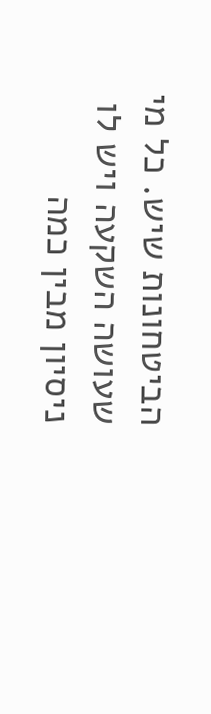הביטחונות שיש. כל מי שעושה השקעה ויש לו ניסיון מבין כמה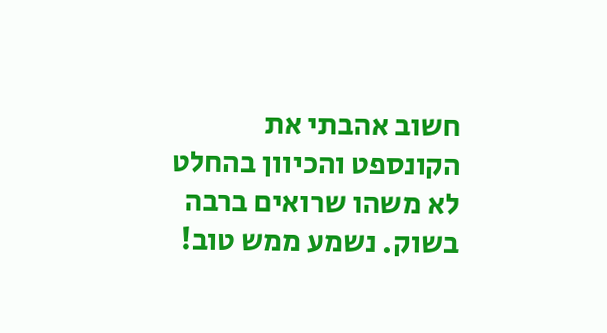חשוב אהבתי את הקונספט והכיוון בהחלט לא משהו שרואים ברבה בשוק. נשמע ממש טוב!